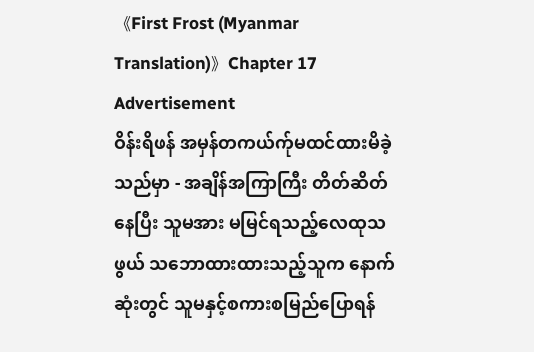《First Frost (Myanmar Translation)》Chapter 17
Advertisement
ဝိန်းရိဖန် အမှန်တကယ်က်ုမထင်ထားမိခဲ့သည်မှာ - အချိန်အကြာကြီး တိတ်ဆိတ်နေပြီး သူမအား မမြင်ရသည့်လေထုသဖွယ် သဘောထားထားသည့်သူက နောက်ဆုံးတွင် သူမနှင့်စကားစမြည်ပြောရန်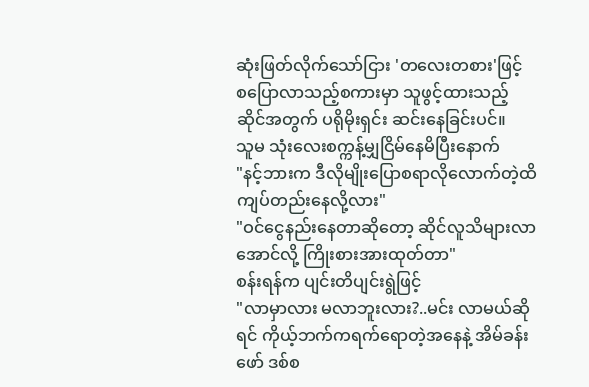ဆုံးဖြတ်လိုက်သော်ငြား 'တလေးတစား'ဖြင့် စပြောလာသည့်စကားမှာ သူဖွင့်ထားသည့်ဆိုင်အတွက် ပရိုမိုးရှင်း ဆင်းနေခြင်းပင်။
သူမ သုံးလေးစက္ကန့်မျှငြိမ်နေမိပြီးနောက်
"နင့်ဘားက ဒီလိုမျိုးပြောစရာလိုလောက်တဲ့ထိ ကျပ်တည်းနေလို့လား"
"ဝင်ငွေနည်းနေတာဆိုတော့ ဆိုင်လူသိများလာအောင်လို့ ကြိုးစားအားထုတ်တာ"
စန်းရန်က ပျင်းတိပျင်းရွဲဖြင့်
"လာမှာလား မလာဘူးလား?..မင်း လာမယ်ဆိုရင် ကိုယ့်ဘက်ကရက်ရောတဲ့အနေနဲ့ အိမ်ခန်းဖော် ဒစ်စ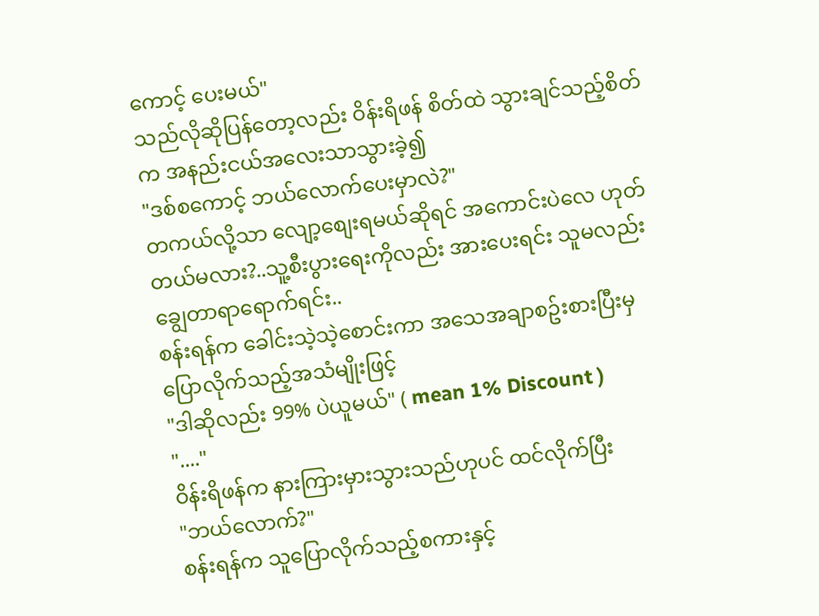ကောင့် ပေးမယ်"
သည်လိုဆိုပြန်တော့လည်း ဝိန်းရိဖန် စိတ်ထဲ သွားချင်သည့်စိတ်က အနည်းငယ်အလေးသာသွားခဲ့၍
"ဒစ်စကောင့် ဘယ်လောက်ပေးမှာလဲ?"
တကယ်လို့သာ လျော့စျေးရမယ်ဆိုရင် အကောင်းပဲလေ ဟုတ်တယ်မလား?..သူ့စီးပွားရေးကိုလည်း အားပေးရင်း သူမလည်း ချွေတာရာရောက်ရင်း..
စန်းရန်က ခေါင်းသဲ့သဲ့စောင်းကာ အသေအချာစဥ်းစားပြီးမှပြောလိုက်သည့်အသံမျိုးဖြင့်
"ဒါဆိုလည်း 99% ပဲယူမယ်" ( mean 1% Discount )
"...."
ဝိန်းရိဖန်က နားကြားမှားသွားသည်ဟုပင် ထင်လိုက်ပြီး
"ဘယ်လောက်?"
စန်းရန်က သူပြောလိုက်သည့်စကားနှင့်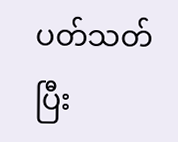ပတ်သတ်ပြီး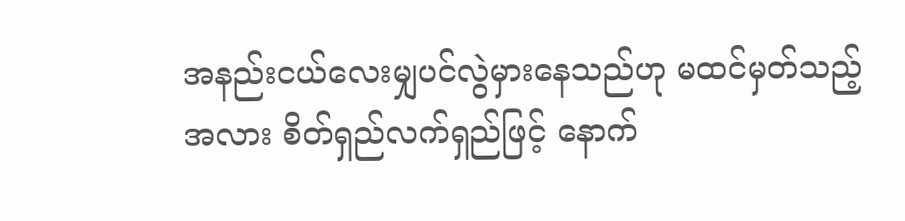အနည်းငယ်လေးမျှပင်လွဲမှားနေသည်ဟု မထင်မှတ်သည့်အလား စိတ်ရှည်လက်ရှည်ဖြင့် နောက်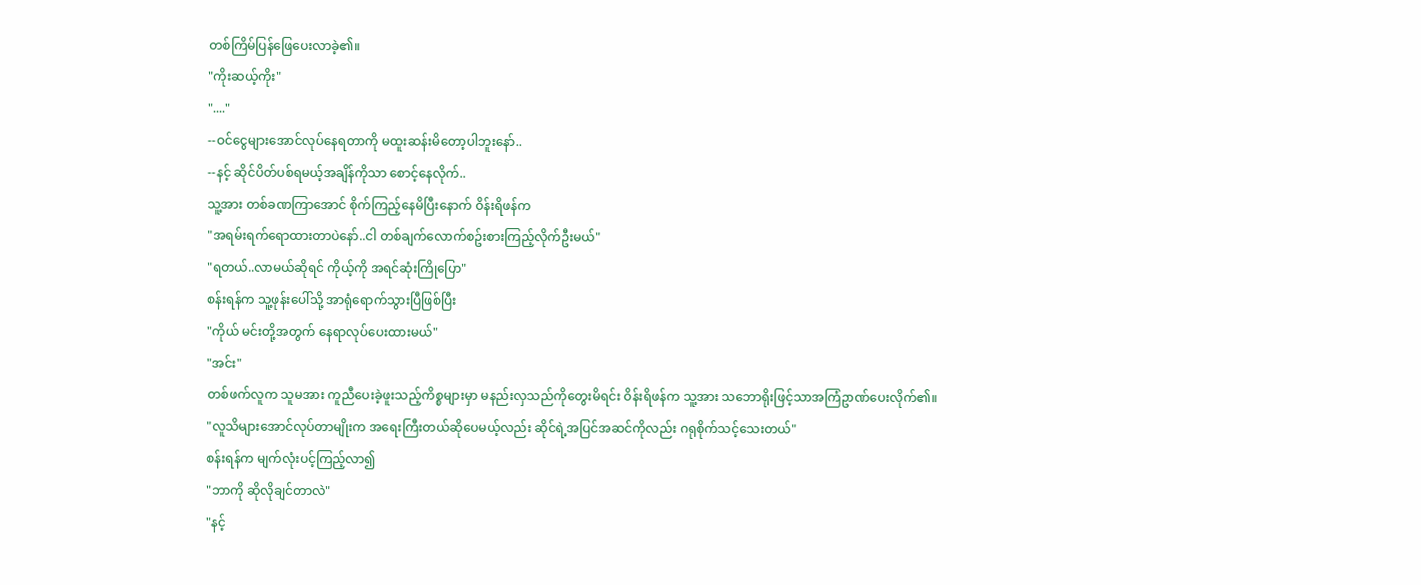တစ်ကြိမ်ပြန်ဖြေပေးလာခဲ့၏။
"ကိုးဆယ့်ကိုး"
"...."
--ဝင်ငွေများအောင်လုပ်နေရတာကို မထူးဆန်းမိတော့ပါဘူးနော်..
--နင့် ဆိုင်ပိတ်ပစ်ရမယ့်အချိန်ကိုသာ စောင့်နေလိုက်..
သူ့အား တစ်ခဏကြာအောင် စိုက်ကြည့်နေမိပြီးနောက် ဝိန်းရိဖန်က
"အရမ်းရက်ရောထားတာပဲနော်..ငါ တစ်ချက်လောက်စဥ်းစားကြည့်လိုက်ဦးမယ်"
"ရတယ်..လာမယ်ဆိုရင် ကိုယ့်ကို အရင်ဆုံးကြိုပြော"
စန်းရန်က သူ့ဖုန်းပေါ်သို့ အာရုံရောက်သွားပြီဖြစ်ပြီး
"ကိုယ် မင်းတို့အတွက် နေရာလုပ်ပေးထားမယ်"
"အင်း"
တစ်ဖက်လူက သူမအား ကူညီပေးခဲ့ဖူးသည့်ကိစ္စများမှာ မနည်းလှသည်ကိုတွေးမိရင်း ဝိန်းရိဖန်က သူ့အား သဘောရိုးဖြင့်သာအကြံဥာဏ်ပေးလိုက်၏။
"လူသိများအောင်လုပ်တာမျိုးက အရေးကြီးတယ်ဆိုပေမယ့်လည်း ဆိုင်ရဲ့အပြင်အဆင်ကိုလည်း ဂရုစိုက်သင့်သေးတယ်"
စန်းရန်က မျက်လုံးပင့်ကြည့်လာ၍
"ဘာကို ဆိုလိုချင်တာလဲ"
"နင့်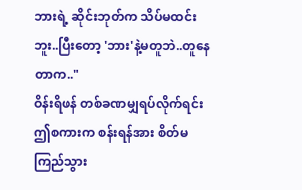ဘားရဲ့ ဆိုင်းဘုတ်က သိပ်မထင်းဘူး..ပြီးတော့ 'ဘား'နဲ့မတူဘဲ..တူနေတာက.."
ဝိန်းရိဖန် တစ်ခဏမျှရပ်လိုက်ရင်း ဤစကားက စန်းရန်အား စိတ်မကြည်သွား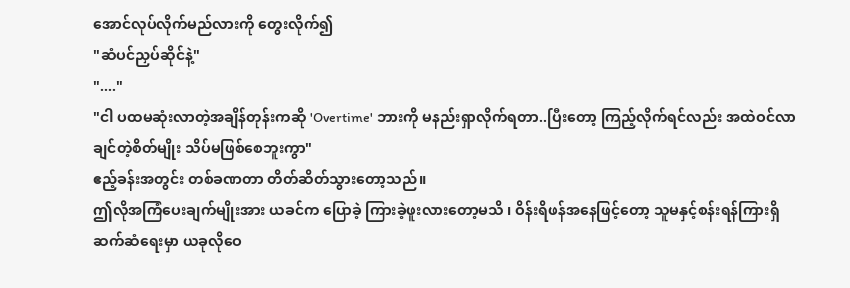အောင်လုပ်လိုက်မည်လားကို တွေးလိုက်၍
"ဆံပင်ညှပ်ဆိုင်နဲ့"
"...."
"ငါ ပထမဆုံးလာတဲ့အချိန်တုန်းကဆို 'Overtime' ဘားကို မနည်းရှာလိုက်ရတာ..ပြီးတော့ ကြည့်လိုက်ရင်လည်း အထဲဝင်လာချင်တဲ့စိတ်မျိုး သိပ်မဖြစ်စေဘူးကွာ"
ဧည့်ခန်းအတွင်း တစ်ခဏတာ တိတ်ဆိတ်သွားတော့သည်။
ဤလိုအကြံပေးချက်မျိုးအား ယခင်က ပြောခဲ့ ကြားခဲ့ဖူးလားတော့မသိ ၊ ဝိန်းရိဖန်အနေဖြင့်တော့ သူမနှင့်စန်းရန်ကြားရှိ ဆက်ဆံရေးမှာ ယခုလိုဝေ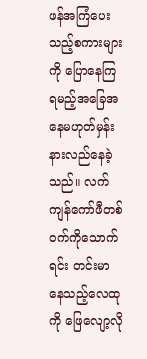ဖန်အကြံပေးသည့်စကားများကို ပြောနေကြရမည့်အခြေအနေမဟုတ်မှန်း နားလည်နေခဲ့သည်။ လက်ကျန်ကော်ဖီတစ်ဝက်ကိုသောက်ရင်း တင်းမာနေသည့်လေထုကို ဖြေလျော့လို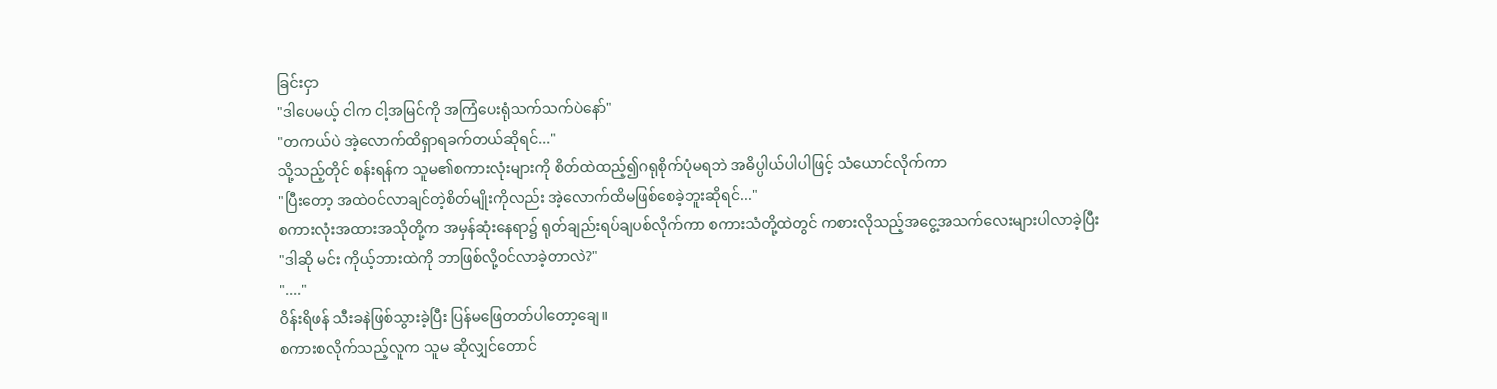ခြင်းငှာ
"ဒါပေမယ့် ငါက ငါ့အမြင်ကို အကြံပေးရုံသက်သက်ပဲနော်"
"တကယ်ပဲ အဲ့လောက်ထိရှာရခက်တယ်ဆိုရင်..."
သို့သည့်တိုင် စန်းရန်က သူမ၏စကားလုံးများကို စိတ်ထဲထည့်၍ဂရုစိုက်ပုံမရဘဲ အဓိပ္ပါယ်ပါပါဖြင့် သံယောင်လိုက်ကာ
"ပြီးတော့ အထဲဝင်လာချင်တဲ့စိတ်မျိုးကိုလည်း အဲ့လောက်ထိမဖြစ်စေခဲ့ဘူးဆိုရင်..."
စကားလုံးအထားအသိုတို့က အမှန်ဆုံးနေရာ၌ ရုတ်ချည်းရပ်ချပစ်လိုက်ကာ စကားသံတို့ထဲတွင် ကစားလိုသည့်အငွေ့အသက်လေးများပါလာခဲ့ပြီး
"ဒါဆို မင်း ကိုယ့်ဘားထဲကို ဘာဖြစ်လို့ဝင်လာခဲ့တာလဲ?"
"...."
ဝိန်းရိဖန် သီးခနဲဖြစ်သွားခဲ့ပြီး ပြန်မဖြေတတ်ပါတော့ချေ။
စကားစလိုက်သည့်လူက သူမ ဆိုလျှင်တောင်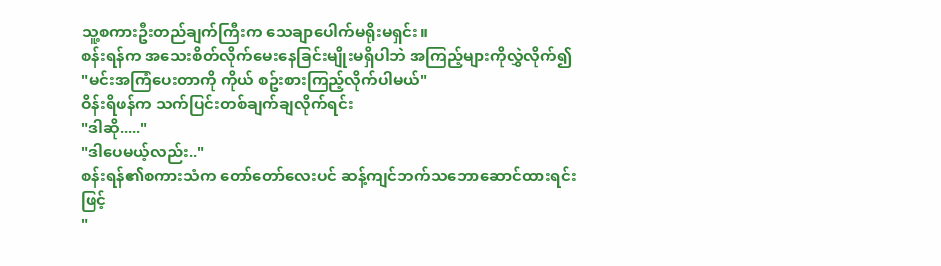သူ့စကားဦးတည်ချက်ကြီးက သေချာပေါက်မရိုးမရှင်း။
စန်းရန်က အသေးစိတ်လိုက်မေးနေခြင်းမျိုးမရှိပါဘဲ အကြည့်များကိုလွှဲလိုက်၍
"မင်းအကြံပေးတာကို ကိုယ် စဥ်းစားကြည့်လိုက်ပါမယ်"
ဝိန်းရိဖန်က သက်ပြင်းတစ်ချက်ချလိုက်ရင်း
"ဒါဆို....."
"ဒါပေမယ့်လည်း.."
စန်းရန်၏စကားသံက တော်တော်လေးပင် ဆန့်ကျင်ဘက်သဘောဆောင်ထားရင်းဖြင့်
"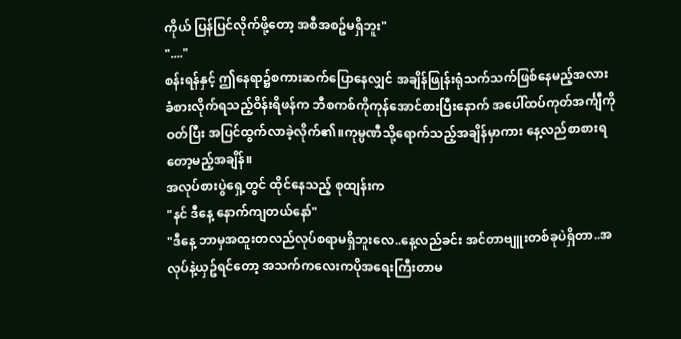ကိုယ် ပြန်ပြင်လိုက်ဖို့တော့ အစီအစဥ်မရှိဘူး"
"...."
စန်းရန်နှင့် ဤနေရာ၌စကားဆက်ပြောနေလျှင် အချိန်ဖြုန်းရုံသက်သက်ဖြစ်နေမည့်အလား ခံစားလိုက်ရသည့်ဝိန်းရိဖန်က ဘီစကစ်ကိုကုန်အောင်စားပြီးနောက် အပေါ်ထပ်ကုတ်အင်္ကျီကိုဝတ်ပြီး အပြင်ထွက်လာခဲ့လိုက်၏။ကုမ္ပဏီသို့ရောက်သည့်အချိန်မှာကား နေ့လည်စာစားရတော့မည့်အချိန်။
အလုပ်စားပွဲရှေ့တွင် ထိုင်နေသည့် စုထျန်းက
"နင် ဒီနေ့ နောက်ကျတယ်နော်"
"ဒီနေ့ ဘာမှအထူးတလည်လုပ်စရာမရှိဘူးလေ..နေ့လည်ခင်း အင်တာဗျူးတစ်ခုပဲရှိတာ..အလုပ်နဲ့ယှဥ်ရင်တော့ အသက်ကလေးကပိုအရေးကြီးတာမ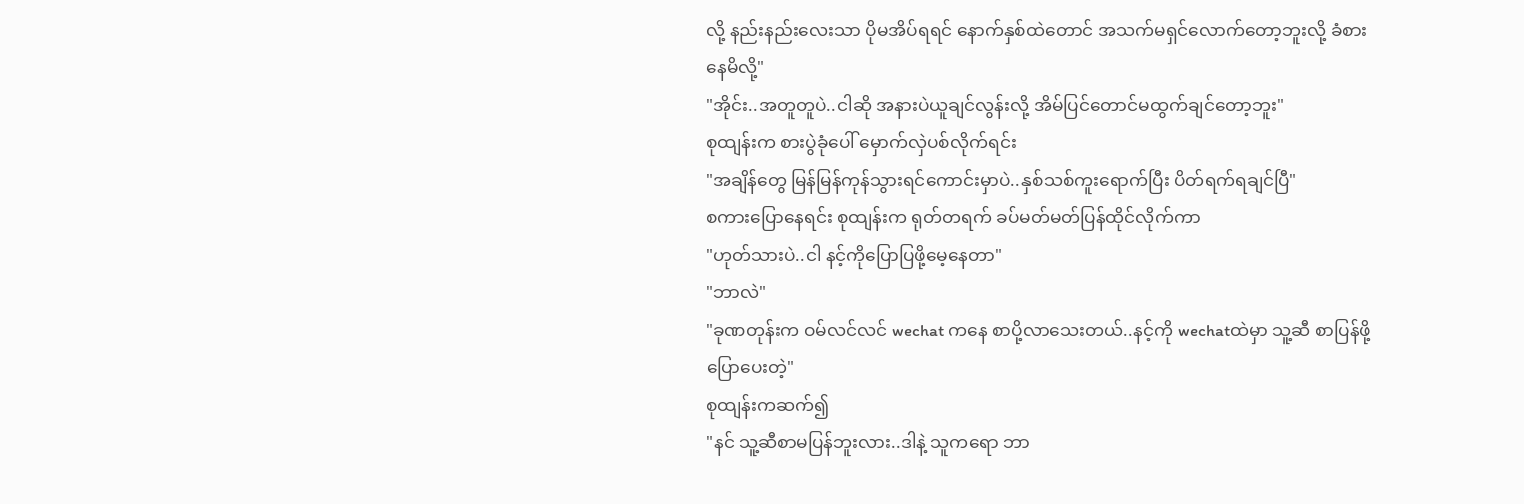လို့ နည်းနည်းလေးသာ ပိုမအိပ်ရရင် နောက်နှစ်ထဲတောင် အသက်မရှင်လောက်တော့ဘူးလို့ ခံစားနေမိလို့"
"အိုင်း..အတူတူပဲ..ငါဆို အနားပဲယူချင်လွန်းလို့ အိမ်ပြင်တောင်မထွက်ချင်တော့ဘူး"
စုထျန်းက စားပွဲခုံပေါ် မှောက်လှဲပစ်လိုက်ရင်း
"အချိန်တွေ မြန်မြန်ကုန်သွားရင်ကောင်းမှာပဲ..နှစ်သစ်ကူးရောက်ပြီး ပိတ်ရက်ရချင်ပြီ"
စကားပြောနေရင်း စုထျန်းက ရုတ်တရက် ခပ်မတ်မတ်ပြန်ထိုင်လိုက်ကာ
"ဟုတ်သားပဲ..ငါ နင့်ကိုပြောပြဖို့မေ့နေတာ"
"ဘာလဲ"
"ခုဏတုန်းက ဝမ်လင်လင် wechat ကနေ စာပို့လာသေးတယ်..နင့်ကို wechatထဲမှာ သူ့ဆီ စာပြန်ဖို့ပြောပေးတဲ့"
စုထျန်းကဆက်၍
"နင် သူ့ဆီစာမပြန်ဘူးလား..ဒါနဲ့ သူကရော ဘာ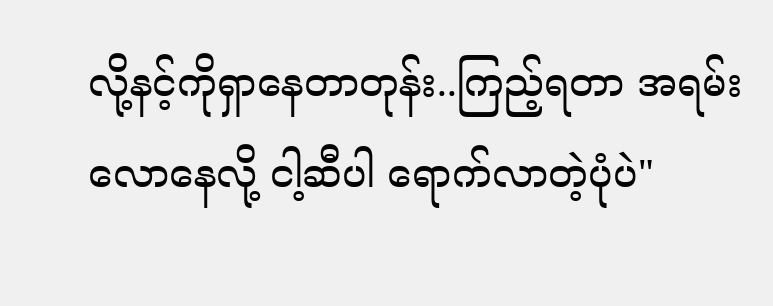လို့နင့်ကိုရှာနေတာတုန်း..ကြည့်ရတာ အရမ်းလောနေလို့ ငါ့ဆီပါ ရောက်လာတဲ့ပုံပဲ"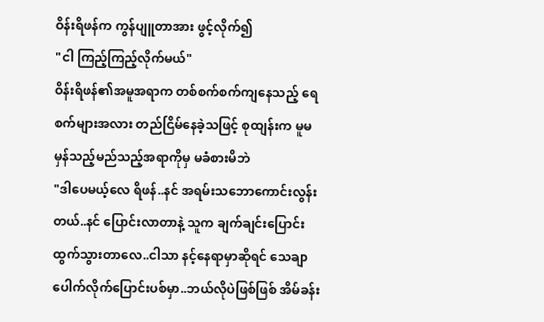ဝိန်းရိဖန်က ကွန်ပျူတာအား ဖွင့်လိုက်၍
"ငါ ကြည့်ကြည့်လိုက်မယ်"
ဝိန်းရိဖန်၏အမူအရာက တစ်စက်စက်ကျနေသည့် ရေစက်များအလား တည်ငြိမ်နေခဲ့သဖြင့် စုထျန်းက မူမမှန်သည့်မည်သည့်အရာကိုမှ မခံစားမိဘဲ
"ဒါပေမယ့်လေ ရိဖန်..နင် အရမ်းသဘောကောင်းလွန်းတယ်..နင် ပြောင်းလာတာနဲ့ သူက ချက်ချင်းပြောင်းထွက်သွားတာလေ..ငါသာ နင့်နေရာမှာဆိုရင် သေချာပေါက်လိုက်ပြောင်းပစ်မှာ..ဘယ်လိုပဲဖြစ်ဖြစ် အိမ်ခန်း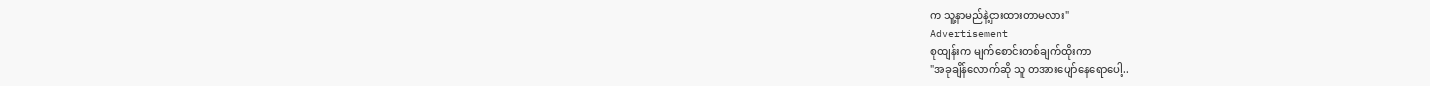က သူ့နာမည်နဲ့ငှားထားတာမလား"
Advertisement
စုထျန်းက မျက်စောင်းတစ်ချက်ထိုးကာ
"အခုချိန်လောက်ဆို သူ တအားပျော်နေရောပေါ့..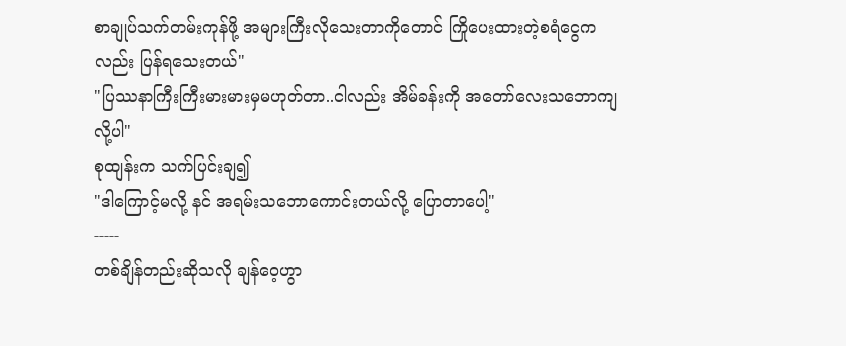စာချုပ်သက်တမ်းကုန်ဖို့ အများကြီးလိုသေးတာကိုတောင် ကြိုပေးထားတဲ့စရံငွေကလည်း ပြန်ရသေးတယ်"
"ပြဿနာကြီးကြီးမားမားမှမဟုတ်တာ..ငါလည်း အိမ်ခန်းကို အတော်လေးသဘောကျလို့ပါ"
စုထျန်းက သက်ပြင်းချ၍
"ဒါကြောင့်မလို့ နင် အရမ်းသဘောကောင်းတယ်လို့ ပြောတာပေါ့"
-----
တစ်ချိန်တည်းဆိုသလို ချန်ဝေ့ဟွာ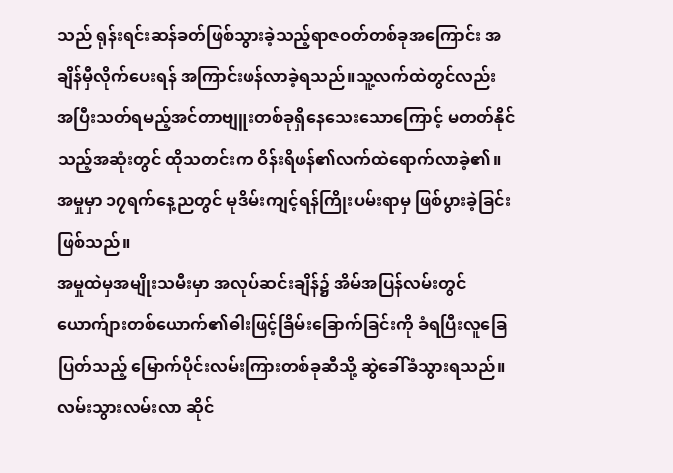သည် ရုန်းရင်းဆန်ခတ်ဖြစ်သွားခဲ့သည့်ရာဇဝတ်တစ်ခုအကြောင်း အချိန်မှီလိုက်ပေးရန် အကြာင်းဖန်လာခဲ့ရသည်။သူ့လက်ထဲတွင်လည်း အပြီးသတ်ရမည့်အင်တာဗျူးတစ်ခုရှိနေသေးသောကြောင့် မတတ်နိုင်သည့်အဆုံးတွင် ထိုသတင်းက ဝိန်းရိဖန်၏လက်ထဲရောက်လာခဲ့၏။
အမှုမှာ ၁၇ရက်နေ့ညတွင် မုဒိမ်းကျင့်ရန်ကြိုးပမ်းရာမှ ဖြစ်ပွားခဲ့ခြင်းဖြစ်သည်။
အမှုထဲမှအမျိုးသမီးမှာ အလုပ်ဆင်းချိန်၌ အိမ်အပြန်လမ်းတွင် ယောက်ျားတစ်ယောက်၏ဓါးဖြင့်ခြိမ်းခြောက်ခြင်းကို ခံရပြီးလူခြေပြတ်သည့် မြောက်ပိုင်းလမ်းကြားတစ်ခုဆီသို့ ဆွဲခေါ်ခံသွားရသည်။ လမ်းသွားလမ်းလာ ဆိုင်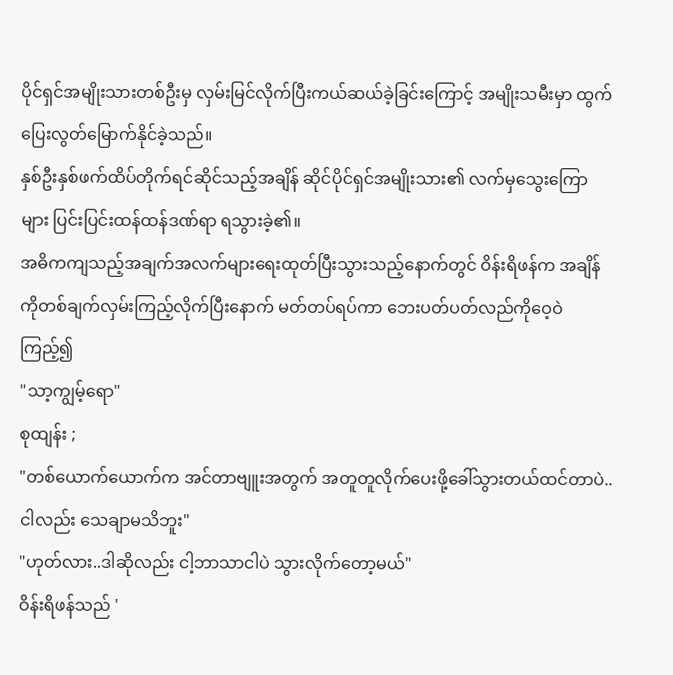ပိုင်ရှင်အမျိုးသားတစ်ဦးမှ လှမ်းမြင်လိုက်ပြီးကယ်ဆယ်ခဲ့ခြင်းကြောင့် အမျိုးသမီးမှာ ထွက်ပြေးလွတ်မြောက်နိုင်ခဲ့သည်။
နှစ်ဦးနှစ်ဖက်ထိပ်တိုက်ရင်ဆိုင်သည့်အချိန် ဆိုင်ပိုင်ရှင်အမျိုးသား၏ လက်မှသွေးကြောများ ပြင်းပြင်းထန်ထန်ဒဏ်ရာ ရသွားခဲ့၏။
အဓိကကျသည့်အချက်အလက်များရေးထုတ်ပြီးသွားသည့်နောက်တွင် ဝိန်းရိဖန်က အချိန်ကိုတစ်ချက်လှမ်းကြည့်လိုက်ပြီးနောက် မတ်တပ်ရပ်ကာ ဘေးပတ်ပတ်လည်ကိုဝေ့ဝဲကြည့်၍
"သာ့ကျွမ့်ရော"
စုထျန်း ;
"တစ်ယောက်ယောက်က အင်တာဗျူးအတွက် အတူတူလိုက်ပေးဖို့ခေါ်သွားတယ်ထင်တာပဲ..ငါလည်း သေချာမသိဘူး"
"ဟုတ်လား..ဒါဆိုလည်း ငါ့ဘာသာငါပဲ သွားလိုက်တော့မယ်"
ဝိန်းရိဖန်သည် '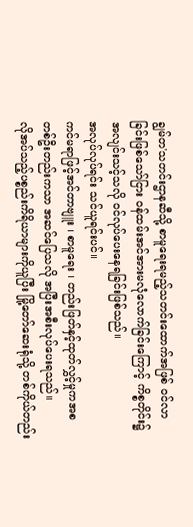ချွမ်တ'သတင်းဌာနဆီသို့ စာမူရေးရမည့်သတင်းထောက်အဖြစ် ဝင်လာခြင်းဖြစ်သော်ငြား ဝန်ထမ်းအင်အားမလုံလောက်ခြင်းကြောင့် ကိစ္စတိုင်း၌အလျင်းသင့်သလို ဝင်လုပ်ပေးနေရခြင်းဖြစ်သည်။
အလုပ်လုပ်ရင်း သင်ယူရင်းပင်။
ကင်မရာဖြင့်အင်တာဗျူး ၊ စာမူရေး ၊ တည်းဖြတ်နှင့်ထုတ်လွှင့်မှုကအစ တစ်ဦးတည်းကသာ အဆင်ပြေသလို အပြီးအစီးလုပ်ပေးရသည်။
လိုအပ်သည့်ပစ္စည်းကိရိယာများကိုယူပြီး မြို့တော်ဆေးရုံသို့ တစ်ကိုယ်တည်း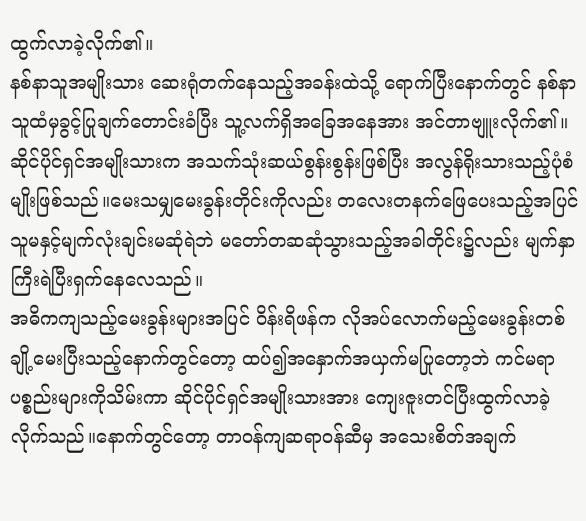ထွက်လာခဲ့လိုက်၏။
နစ်နာသူအမျိုးသား ဆေးရုံတက်နေသည့်အခန်းထဲသို့ ရောက်ပြီးနောက်တွင် နစ်နာသူထံမှခွင့်ပြုချက်တောင်းခံပြီး သူ့လက်ရှိအခြေအနေအား အင်တာဗျူးလိုက်၏။
ဆိုင်ပိုင်ရှင်အမျိုးသားက အသက်သုံးဆယ်စွန်းစွန်းဖြစ်ပြီး အလွန်ရိုးသားသည့်ပုံစံမျိုးဖြစ်သည်။မေးသမျှမေးခွန်းတိုင်းကိုလည်း တလေးတနက်ဖြေပေးသည့်အပြင် သူမနှင့်မျက်လုံးချင်းမဆုံရဲဘဲ မတော်တဆဆုံသွားသည့်အခါတိုင်း၌လည်း မျက်နှာကြီးရဲပြီးရှက်နေလေသည်။
အဓိကကျသည့်မေးခွန်းများအပြင် ဝိန်းရိဖန်က လိုအပ်လောက်မည့်မေးခွန်းတစ်ချို့မေးပြီးသည့်နောက်တွင်တော့ ထပ်၍အနှောက်အယှက်မပြုတော့ဘဲ ကင်မရာပစ္စည်းများကိုသိမ်းကာ ဆိုင်ပိုင်ရှင်အမျိုးသားအား ကျေးဇူးတင်ပြီးထွက်လာခဲ့လိုက်သည်။နောက်တွင်တော့ တာဝန်ကျဆရာဝန်ဆီမှ အသေးစိတ်အချက်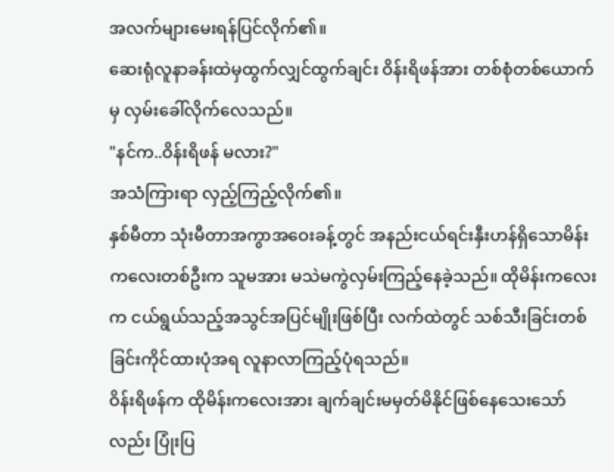အလက်များမေးရန်ပြင်လိုက်၏။
ဆေးရုံလူနာခန်းထဲမှထွက်လျှင်ထွက်ချင်း ဝိန်းရိဖန်အား တစ်စုံတစ်ယောက်မှ လှမ်းခေါ်လိုက်လေသည်။
"နင်က..ဝိန်းရိဖန် မလား?"
အသံကြားရာ လှည့်ကြည့်လိုက်၏။
နှစ်မီတာ သုံးမီတာအကွာအဝေးခန့်တွင် အနည်းငယ်ရင်းနှီးဟန်ရှိသောမိန်းကလေးတစ်ဦးက သူမအား မသဲမကွဲလှမ်းကြည့်နေခဲ့သည်။ ထိုမိန်းကလေးက ငယ်ရွယ်သည့်အသွင်အပြင်မျိုးဖြစ်ပြီး လက်ထဲတွင် သစ်သီးခြင်းတစ်ခြင်းကိုင်ထားပုံအရ လူနာလာကြည့်ပုံရသည်။
ဝိန်းရိဖန်က ထိုမိန်းကလေးအား ချက်ချင်းမမှတ်မိနိုင်ဖြစ်နေသေးသော်လည်း ပြုံးပြ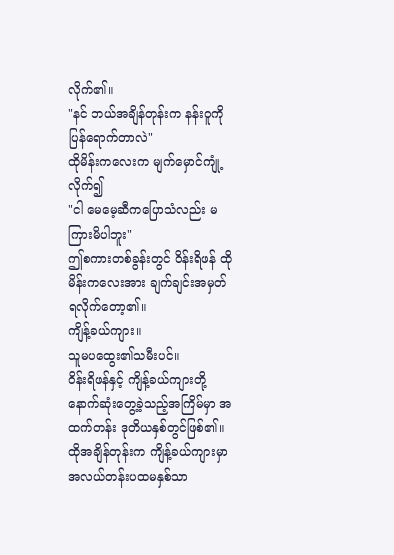လိုက်၏။
"နင် ဘယ်အချိန်တုန်းက နန်းဝူကို ပြန်ရောက်တာလဲ"
ထိုမိန်းကလေးက မျက်မှောင်ကျုံ့လိုက်၍
"ငါ မေမေ့ဆီကပြောသံလည်း မကြားမိပါဘူး"
ဤစကားတစ်ခွန်းတွင် ဝိန်းရိဖန် ထိုမိန်းကလေးအား ချက်ချင်းအမှတ်ရလိုက်တော့၏။
ကျိန့်ခယ်ကျား။
သူမပထွေး၏သမီးပင်။
ဝိန်းရိဖန်နှင့် ကျိန့်ခယ်ကျားတို့ နောက်ဆုံးတွေ့ခဲ့သည့်အကြိမ်မှာ အထက်တန်း ဒုတိယနှစ်တွင်ဖြစ်၏။
ထိုအချိန်တုန်းက ကျိန့်ခယ်ကျားမှာ အလယ်တန်းပထမနှစ်သာ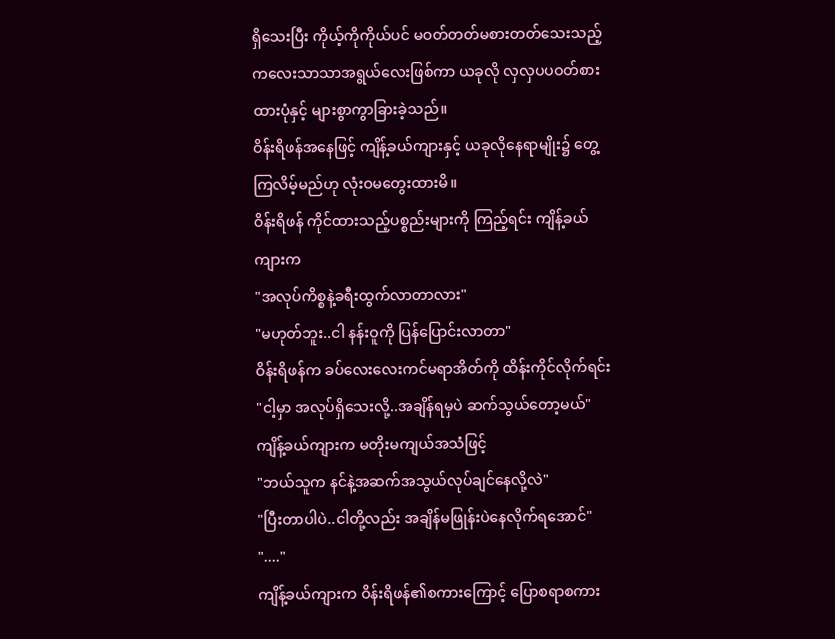ရှိသေးပြီး ကိုယ့်ကိုကိုယ်ပင် မဝတ်တတ်မစားတတ်သေးသည့် ကလေးသာသာအရွယ်လေးဖြစ်ကာ ယခုလို လှလှပပဝတ်စားထားပုံနှင့် များစွာကွာခြားခဲ့သည်။
ဝိန်းရိဖန်အနေဖြင့် ကျိန့်ခယ်ကျားနှင့် ယခုလိုနေရာမျိုး၌ တွေ့ကြလိမ့်မည်ဟု လုံးဝမတွေးထားမိ။
ဝိန်းရိဖန် ကိုင်ထားသည့်ပစ္စည်းများကို ကြည့်ရင်း ကျိန့်ခယ်ကျားက
"အလုပ်ကိစ္စနဲ့ခရီးထွက်လာတာလား"
"မဟုတ်ဘူး..ငါ နန်းဝူကို ပြန်ပြောင်းလာတာ"
ဝိန်းရိဖန်က ခပ်လေးလေးကင်မရာအိတ်ကို ထိန်းကိုင်လိုက်ရင်း
"ငါ့မှာ အလုပ်ရှိသေးလို့..အချိန်ရမှပဲ ဆက်သွယ်တော့မယ်"
ကျိန့်ခယ်ကျားက မတိုးမကျယ်အသံဖြင့်
"ဘယ်သူက နင်နဲ့အဆက်အသွယ်လုပ်ချင်နေလို့လဲ"
"ပြီးတာပါပဲ..ငါတို့လည်း အချိန်မဖြုန်းပဲနေလိုက်ရအောင်"
"...."
ကျိန့်ခယ်ကျားက ဝိန်းရိဖန်၏စကားကြောင့် ပြောစရာစကား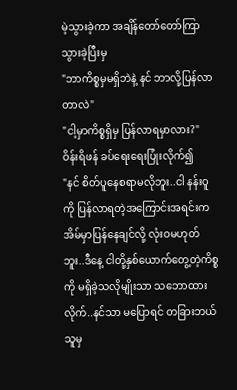မဲ့သွားခဲ့ကာ အချိန်တော်တော်ကြာသွားခဲ့ပြီးမှ
"ဘာကိစ္စမှမရှိဘဲနဲ့ နင် ဘာလို့ပြန်လာတာလဲ"
"ငါ့မှာကိစ္စရှိမှ ပြန်လာရမှာလား?"
ဝိန်းရိဖန် ခပ်ရေးရေးပြုံးလိုက်၍
"နင် စိတ်ပူနေစရာမလိုဘူး..ငါ နန်းဝူကို ပြန်လာရတဲ့အကြောင်းအရင်းက အိမ်မှာပြန်နေချင်လို့ လုံးဝမဟုတ်ဘူး..ဒီနေ့ ငါတို့နှစ်ယောက်တွေ့တဲ့ကိစ္စကို မရှိခဲ့သလိုမျိုးသာ သဘောထားလိုက်..နင်သာ မပြောရင် တခြားဘယ်သူမှ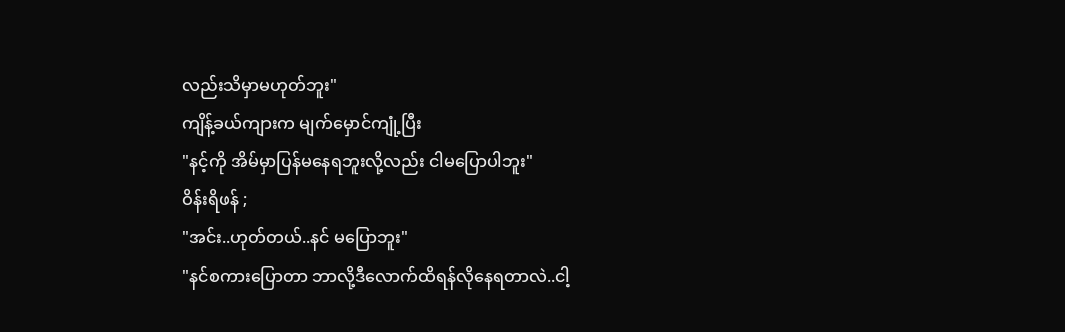လည်းသိမှာမဟုတ်ဘူး"
ကျိန့်ခယ်ကျားက မျက်မှောင်ကျုံ့ပြီး
"နင့်ကို အိမ်မှာပြန်မနေရဘူးလို့လည်း ငါမပြောပါဘူး"
ဝိန်းရိဖန် ;
"အင်း..ဟုတ်တယ်..နင် မပြောဘူး"
"နင်စကားပြောတာ ဘာလို့ဒီလောက်ထိရန်လိုနေရတာလဲ..ငါ့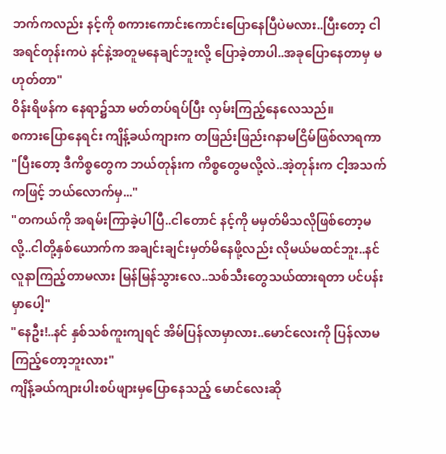ဘက်ကလည်း နင့်ကို စကားကောင်းကောင်းပြောနေပြီပဲမလား..ပြီးတော့ ငါ အရင်တုန်းကပဲ နင်နဲ့အတူမနေချင်ဘူးလို့ ပြောခဲ့တာပါ..အခုပြောနေတာမှ မဟုတ်တာ"
ဝိန်းရိဖန်က နေရာ၌သာ မတ်တပ်ရပ်ပြီး လှမ်းကြည့်နေလေသည်။
စကားပြောနေရင်း ကျိန့်ခယ်ကျားက တဖြည်းဖြည်းဂနာမငြိမ်ဖြစ်လာရကာ
"ပြီးတော့ ဒီကိစ္စတွေက ဘယ်တုန်းက ကိစ္စတွေမလို့လဲ..အဲ့တုန်းက ငါ့အသက်ကဖြင့် ဘယ်လောက်မှ..."
"တကယ်ကို အရမ်းကြာခဲ့ပါပြီ..ငါတောင် နင့်ကို မမှတ်မိသလိုဖြစ်တော့မလို့..ငါတို့နှစ်ယောက်က အချင်းချင်းမှတ်မိနေဖို့လည်း လိုမယ်မထင်ဘူး..နင် လူနာကြည့်တာမလား မြန်မြန်သွားလေ..သစ်သီးတွေသယ်ထားရတာ ပင်ပန်းမှာပေါ့"
"နေဦး!..နင် နှစ်သစ်ကူးကျရင် အိမ်ပြန်လာမှာလား..မောင်လေးကို ပြန်လာမကြည့်တော့ဘူးလား"
ကျိန့်ခယ်ကျားပါးစပ်ဖျားမှပြောနေသည့် မောင်လေးဆို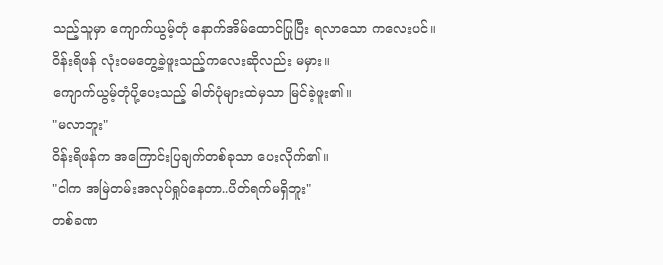သည့်သူမှာ ကျောက်ယွမ့်တုံ နောက်အိမ်ထောင်ပြုပြီး ရလာသော ကလေးပင်။
ဝိန်းရိဖန် လုံးဝမတွေ့ခဲ့ဖူးသည့်ကလေးဆိုလည်း မမှား။
ကျောက်ယွမ့်တုံပို့ပေးသည့် ဓါတ်ပုံများထဲမှသာ မြင်ခဲ့ဖူး၏။
"မလာဘူး"
ဝိန်းရိဖန်က အကြောင်းပြချက်တစ်ခုသာ ပေးလိုက်၏။
"ငါက အမြဲတမ်းအလုပ်ရှုပ်နေတာ..ပိတ်ရက်မရှိဘူး"
တစ်ခဏ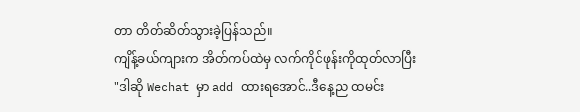တာ တိတ်ဆိတ်သွားခဲ့ပြန်သည်။
ကျိန့်ခယ်ကျားက အိတ်ကပ်ထဲမှ လက်ကိုင်ဖုန်းကိုထုတ်လာပြီး
"ဒါဆို Wechat မှာ add ထားရအောင်..ဒီနေ့ည ထမင်း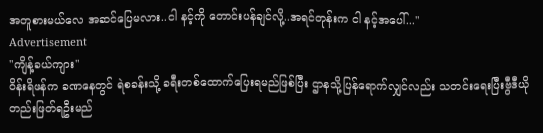အတူစားမယ်လေ အဆင်ပြေမလား..ငါ နင့်ကို တောင်းပန်ချင်လို့..အရင်တုန်းက ငါ နင့်အပေါ်..."
Advertisement
"ကျိန့်ခယ်ကျား"
ဝိန်းရိဖန်က ခဏနေတွင် ရဲစခန်းသို့ ခရီးတစ်ထောက်ပြေးရမည်ဖြစ်ပြီး ဌာနသို့ပြန်ရောက်လျှင်လည်း သတင်းရေးပြီးဗွီဒီယိုတည်းဖြတ်ရဦးမည်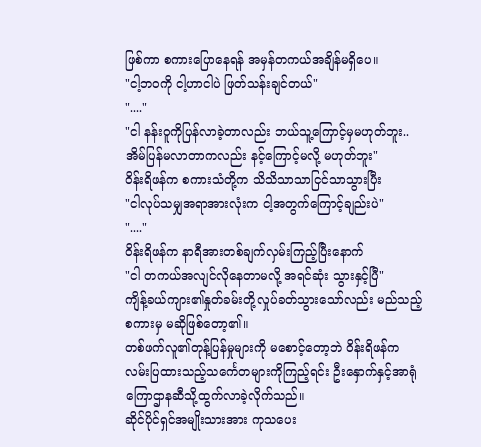ဖြစ်ကာ စကားပြောနေရန် အမှန်တကယ်အချိန်မရှိပေ။
"ငါ့ဘဝကို ငါ့ဟာငါပဲ ဖြတ်သန်းချင်တယ်"
"...."
"ငါ နန်းဝူကိုပြန်လာခဲ့တာလည်း ဘယ်သူ့ကြောင့်မှမဟုတ်ဘူး..အိမ်ပြန်မလာတာကလည်း နင့်ကြောင့်မလို့ မဟုတ်ဘူး"
ဝိန်းရိဖန်က စကားသံတို့က သိသိသာသာငြင်သာသွားပြီး
"ငါလုပ်သမျှအရာအားလုံးက ငါ့အတွက်ကြောင့်ချည်းပဲ"
"...."
ဝိန်းရိဖန်က နာရီအားတစ်ချက်လှမ်းကြည့်ပြီးနောက်
"ငါ တကယ်အလျင်လိုနေတာမလို့ အရင်ဆုံး သွားနှင့်ပြီ"
ကျိန့်ခယ်ကျား၏နှုတ်ခမ်းတို့လှုပ်ခတ်သွားသော်လည်း မည်သည့်စကားမှ မဆိုဖြစ်တော့၏။
တစ်ဖက်လူ၏တုန့်ပြန်မှုများကို မစောင့်တော့ဘဲ ဝိန်းရိဖန်က လမ်းပြထားသည့်သင်္ကေတများကိုကြည့်ရင်း ဦးနှောက်နှင့်အာရုံကြောဌာနဆီသို့ထွက်လာခဲ့လိုက်သည်။
ဆိုင်ပိုင်ရှင်အမျိုးသားအား ကုသပေး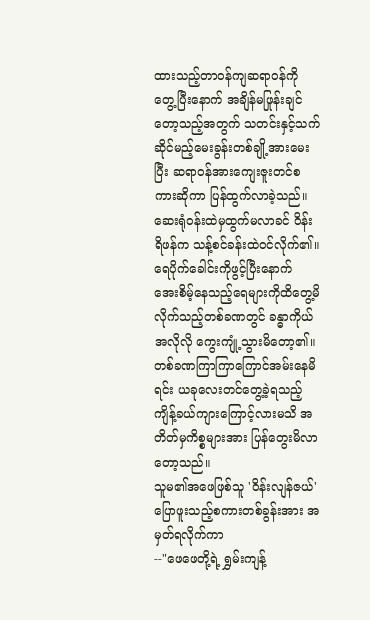ထားသည့်တာဝန်ကျဆရာဝန်ကို တွေ့ပြီးနောက် အချိန်မဖြုန်းချင်တော့သည့်အတွက် သတင်းနှင့်သက်ဆိုင်မည့်မေးခွန်းတစ်ချို့အားမေးပြီး ဆရာဝန်အားကျေးဇူးတင်စကားဆိုကာ ပြန်ထွက်လာခဲ့သည်။
ဆေးရုံဝန်းထဲမှထွက်မလာခင် ဝိန်းရိဖန်က သန့်စင်ခန်းထဲဝင်လိုက်၏။
ရေပိုက်ခေါင်းကိုဖွင့်ပြီးနောက် အေးစိမ့်နေသည့်ရေများကိုထိတွေ့မိလိုက်သည့်တစ်ခဏတွင် ခန္ဓာကိုယ်အလိုလို ကွေးကျုံ့သွားမိတော့၏။ တစ်ခဏကြာကြာကြောင်အမ်းနေမိရင်း ယခုလေးတင်တွေ့ခဲ့ရသည့် ကျိန့်ခယ်ကျားကြောင့်လားမသိ အတိတ်မှကိစ္စများအား ပြန်တွေးမိလာတော့သည်။
သူမ၏အဖေဖြစ်သူ 'ဝိန်းလျန်ဇယ်' ပြောဖူးသည့်စကားတစ်ခွန်းအား အမှတ်ရလိုက်ကာ
--"ဖေဖေတို့ရဲ့ ရွှမ်းကျန့်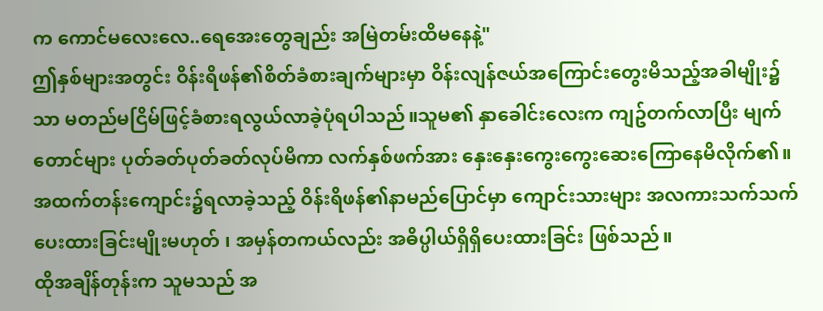က ကောင်မလေးလေ..ရေအေးတွေချည်း အမြဲတမ်းထိမနေနဲ့"
ဤနှစ်များအတွင်း ဝိန်းရိဖန်၏စိတ်ခံစားချက်များမှာ ဝိန်းလျန်ဇယ်အကြောင်းတွေးမိသည့်အခါမျိုး၌သာ မတည်မငြိမ်ဖြင့်ခံစားရလွယ်လာခဲ့ပုံရပါသည်။သူမ၏ နှာခေါင်းလေးက ကျဥ်တက်လာပြီး မျက်တောင်များ ပုတ်ခတ်ပုတ်ခတ်လုပ်မိကာ လက်နှစ်ဖက်အား နှေးနှေးကွေးကွေးဆေးကြောနေမိလိုက်၏။
အထက်တန်းကျောင်း၌ရလာခဲ့သည့် ဝိန်းရိဖန်၏နာမည်ပြောင်မှာ ကျောင်းသားများ အလကားသက်သက်ပေးထားခြင်းမျိုးမဟုတ် ၊ အမှန်တကယ်လည်း အဓိပ္ပါယ်ရှိရှိပေးထားခြင်း ဖြစ်သည်။
ထိုအချိန်တုန်းက သူမသည် အ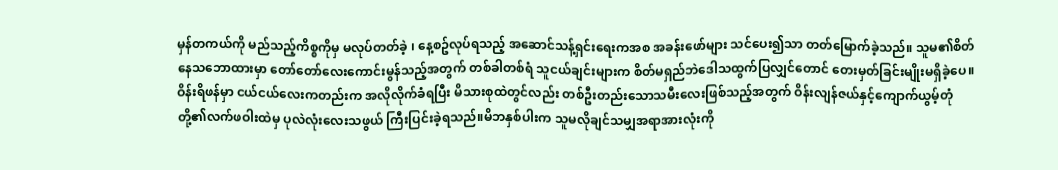မှန်တကယ်ကို မည်သည့်ကိစ္စကိုမှ မလုပ်တတ်ခဲ့ ၊ နေ့စဥ်လုပ်ရသည့် အဆောင်သန့်ရှင်းရေးကအစ အခန်းဖော်များ သင်ပေး၍သာ တတ်မြောက်ခဲ့သည်။ သူမ၏စိတ်နေသဘောထားမှာ တော်တော်လေးကောင်းမွန်သည့်အတွက် တစ်ခါတစ်ရံ သူငယ်ချင်းများက စိတ်မရှည်ဘဲဒေါသထွက်ပြလျှင်တောင် တေးမှတ်ခြင်းမျိုးမရှိခဲ့ပေ။
ဝိန်းရိဖန်မှာ ငယ်ငယ်လေးကတည်းက အလိုလိုက်ခံရပြီး မိသားစုထဲတွင်လည်း တစ်ဦးတည်းသောသမီးလေးဖြစ်သည့်အတွက် ဝိန်းလျန်ဇယ်နှင့်ကျောက်ယွမ့်တုံတို့၏လက်ဖဝါးထဲမှ ပုလဲလုံးလေးသဖွယ် ကြီးပြင်းခဲ့ရသည်။မိဘနှစ်ပါးက သူမလိုချင်သမျှအရာအားလုံးကို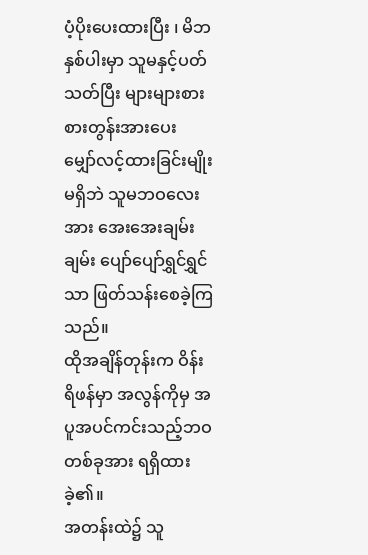ပံ့ပိုးပေးထားပြီး ၊ မိဘနှစ်ပါးမှာ သူမနှင့်ပတ်သတ်ပြီး များများစားစားတွန်းအားပေး မျှော်လင့်ထားခြင်းမျိုးမရှိဘဲ သူမဘဝလေးအား အေးအေးချမ်းချမ်း ပျော်ပျော်ရွှင်ရွှင်သာ ဖြတ်သန်းစေခဲ့ကြသည်။
ထိုအချိန်တုန်းက ဝိန်းရိဖန်မှာ အလွန်ကိုမှ အပူအပင်ကင်းသည့်ဘဝတစ်ခုအား ရရှိထားခဲ့၏။
အတန်းထဲ၌ သူ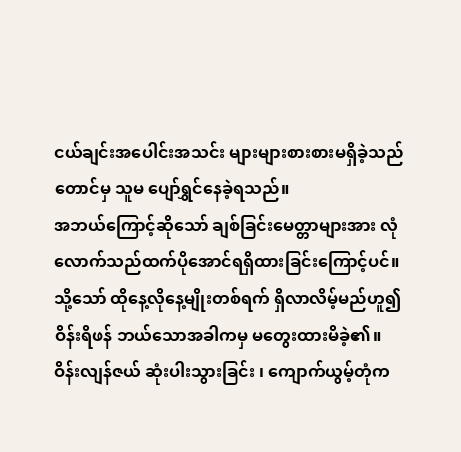ငယ်ချင်းအပေါင်းအသင်း များများစားစားမရှိခဲ့သည်တောင်မှ သူမ ပျော်ရွှင်နေခဲ့ရသည်။
အဘယ်ကြောင့်ဆိုသော် ချစ်ခြင်းမေတ္တာများအား လုံလောက်သည်ထက်ပိုအောင်ရရှိထားခြင်းကြောင့်ပင်။
သို့သော် ထိုနေ့လိုနေ့မျိုးတစ်ရက် ရှိလာလိမ့်မည်ဟူ၍ ဝိန်းရိဖန် ဘယ်သောအခါကမှ မတွေးထားမိခဲ့၏။
ဝိန်းလျန်ဇယ် ဆုံးပါးသွားခြင်း ၊ ကျောက်ယွမ့်တုံက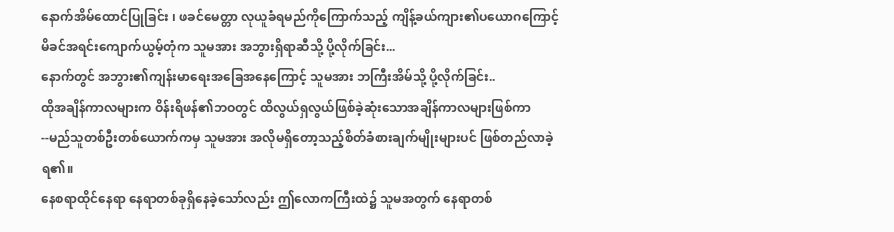နောက်အိမ်ထောင်ပြုခြင်း ၊ ဖခင်မေတ္တာ လုယူခံရမည်ကိုကြောက်သည့် ကျိန့်ခယ်ကျား၏ပယောဂကြောင့် မိခင်အရင်းကျောက်ယွမ့်တုံက သူမအား အဘွားရှိရာဆီသို့ ပို့လိုက်ခြင်း...
နောက်တွင် အဘွား၏ကျန်းမာရေးအခြေအနေကြောင့် သူမအား ဘကြီးအိမ်သို့ ပို့လိုက်ခြင်း..
ထိုအချိန်ကာလများက ဝိန်းရိဖန်၏ဘဝတွင် ထိလွယ်ရှလွယ်ဖြစ်ခဲ့ဆုံးသောအချိန်ကာလများဖြစ်ကာ
--မည်သူတစ်ဦးတစ်ယောက်ကမှ သူမအား အလိုမရှိတော့သည့်စိတ်ခံစားချက်မျိုးများပင် ဖြစ်တည်လာခဲ့ရ၏။
နေစရာထိုင်နေရာ နေရာတစ်ခုရှိနေခဲ့သော်လည်း ဤလောကကြီးထဲ၌ သူမအတွက် နေရာတစ်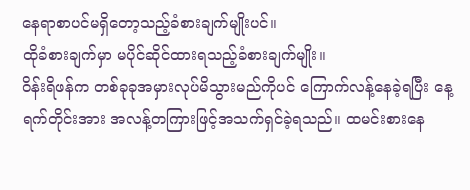နေရာစာပင်မရှိတော့သည့်ခံစားချက်မျိုးပင်။
ထိုခံစားချက်မှာ မပိုင်ဆိုင်ထားရသည့်ခံစားချက်မျိုး။
ဝိန်းရိဖန်က တစ်ခုခုအမှားလုပ်မိသွားမည်ကိုပင် ကြောက်လန့်နေခဲ့ရပြီး နေ့ရက်တိုင်းအား အလန့်တကြားဖြင့်အသက်ရှင်ခဲ့ရသည်။ ထမင်းစားနေ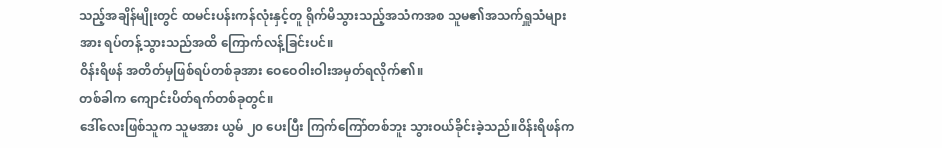သည့်အချိန်မျိုးတွင် ထမင်းပန်းကန်လုံးနှင့်တူ ရိုက်မိသွားသည့်အသံကအစ သူမ၏အသက်ရှူသံများအား ရပ်တန့်သွားသည်အထိ ကြောက်လန့်ခြင်းပင်။
ဝိန်းရိဖန် အတိတ်မှဖြစ်ရပ်တစ်ခုအား ဝေဝေဝါးဝါးအမှတ်ရလိုက်၏။
တစ်ခါက ကျောင်းပိတ်ရက်တစ်ခုတွင်။
ဒေါ်လေးဖြစ်သူက သူမအား ယွမ် ၂၀ ပေးပြီး ကြက်ကြော်တစ်ဘူး သွားဝယ်ခိုင်းခဲ့သည်။ဝိန်းရိဖန်က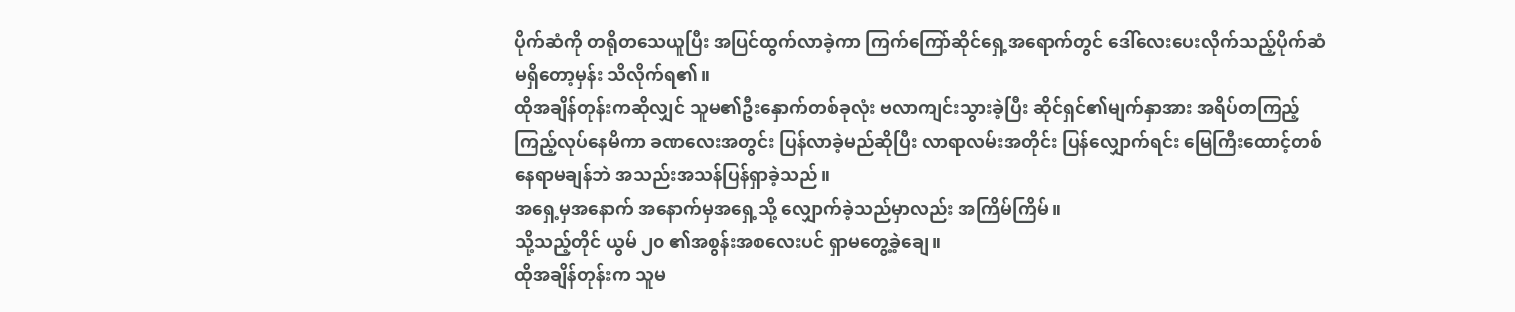ပိုက်ဆံကို တရိုတသေယူပြီး အပြင်ထွက်လာခဲ့ကာ ကြက်ကြော်ဆိုင်ရှေ့အရောက်တွင် ဒေါ်လေးပေးလိုက်သည့်ပိုက်ဆံမရှိတော့မှန်း သိလိုက်ရ၏။
ထိုအချိန်တုန်းကဆိုလျှင် သူမ၏ဦးနှောက်တစ်ခုလုံး ဗလာကျင်းသွားခဲ့ပြီး ဆိုင်ရှင်၏မျက်နှာအား အရိပ်တကြည့်ကြည့်လုပ်နေမိကာ ခဏလေးအတွင်း ပြန်လာခဲ့မည်ဆိုပြီး လာရာလမ်းအတိုင်း ပြန်လျှောက်ရင်း မြေကြီးထောင့်တစ်နေရာမချန်ဘဲ အသည်းအသန်ပြန်ရှာခဲ့သည်။
အရှေ့မှအနောက် အနောက်မှအရှေ့သို့ လျှောက်ခဲ့သည်မှာလည်း အကြိမ်ကြိမ်။
သို့သည့်တိုင် ယွမ် ၂၀ ၏အစွန်းအစလေးပင် ရှာမတွေ့ခဲ့ချေ။
ထိုအချိန်တုန်းက သူမ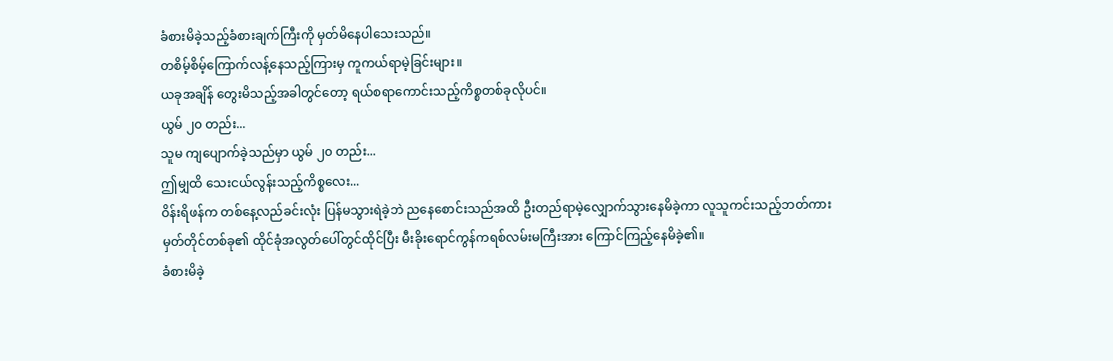ခံစားမိခဲ့သည့်ခံစားချက်ကြီးကို မှတ်မိနေပါသေးသည်။
တစိမ့်စိမ့်ကြောက်လန့်နေသည့်ကြားမှ ကူကယ်ရာမဲ့ခြင်းများ။
ယခုအချိန် တွေးမိသည့်အခါတွင်တော့ ရယ်စရာကောင်းသည့်ကိစ္စတစ်ခုလိုပင်။
ယွမ် ၂၀ တည်း...
သူမ ကျပျောက်ခဲ့သည်မှာ ယွမ် ၂၀ တည်း...
ဤမျှထိ သေးငယ်လွန်းသည့်ကိစ္စလေး...
ဝိန်းရိဖန်က တစ်နေ့လည်ခင်းလုံး ပြန်မသွားရဲခဲ့ဘဲ ညနေစောင်းသည်အထိ ဦးတည်ရာမဲ့လျှောက်သွားနေမိခဲ့ကာ လူသူကင်းသည့်ဘတ်ကားမှတ်တိုင်တစ်ခု၏ ထိုင်ခုံအလွတ်ပေါ်တွင်ထိုင်ပြီး မီးခိုးရောင်ကွန်ကရစ်လမ်းမကြီးအား ကြောင်ကြည့်နေမိခဲ့၏။
ခံစားမိခဲ့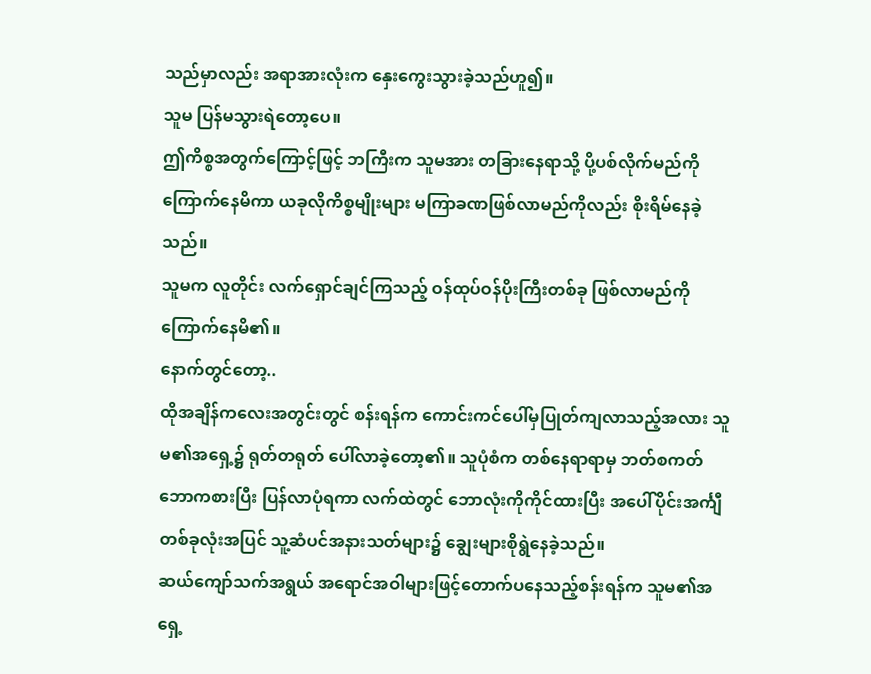သည်မှာလည်း အရာအားလုံးက နှေးကွေးသွားခဲ့သည်ဟူ၍။
သူမ ပြန်မသွားရဲတော့ပေ။
ဤကိစ္စအတွက်ကြောင့်ဖြင့် ဘကြီးက သူမအား တခြားနေရာသို့ ပို့ပစ်လိုက်မည်ကို ကြောက်နေမိကာ ယခုလိုကိစ္စမျိုးများ မကြာခဏဖြစ်လာမည်ကိုလည်း စိုးရိမ်နေခဲ့သည်။
သူမက လူတိုင်း လက်ရှောင်ချင်ကြသည့် ဝန်ထုပ်ဝန်ပိုးကြီးတစ်ခု ဖြစ်လာမည်ကို ကြောက်နေမိ၏။
နောက်တွင်တော့..
ထိုအချိန်ကလေးအတွင်းတွင် စန်းရန်က ကောင်းကင်ပေါ်မှပြုတ်ကျလာသည့်အလား သူမ၏အရှေ့၌ ရုတ်တရုတ် ပေါ်လာခဲ့တော့၏။ သူပုံစံက တစ်နေရာရာမှ ဘတ်စကတ်ဘောကစားပြီး ပြန်လာပုံရကာ လက်ထဲတွင် ဘောလုံးကိုကိုင်ထားပြီး အပေါ်ပိုင်းအင်္ကျီတစ်ခုလုံးအပြင် သူ့ဆံပင်အနားသတ်များ၌ ချွေးများစိုရွဲနေခဲ့သည်။
ဆယ်ကျော်သက်အရွယ် အရောင်အဝါများဖြင့်တောက်ပနေသည့်စန်းရန်က သူမ၏အရှေ့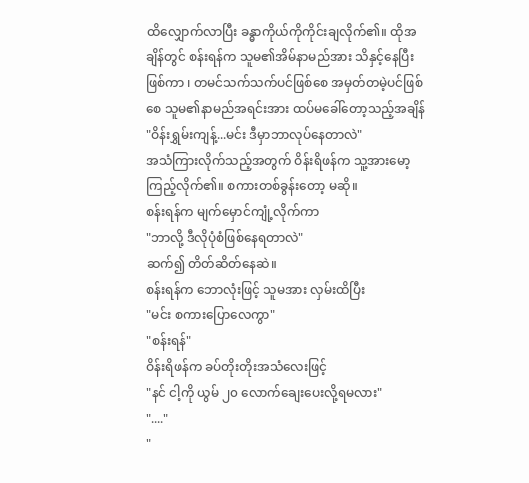ထိလျှောက်လာပြီး ခန္ဓာကိုယ်ကိုကိုင်းချလိုက်၏။ ထိုအချိန်တွင် စန်းရန်က သူမ၏အိမ်နာမည်အား သိနှင့်နေပြီးဖြစ်ကာ ၊ တမင်သက်သက်ပင်ဖြစ်စေ အမှတ်တမဲ့ပင်ဖြစ်စေ သူမ၏နာမည်အရင်းအား ထပ်မခေါ်တော့သည့်အချိန်
"ဝိန်းရွှမ်းကျန့်...မင်း ဒီမှာဘာလုပ်နေတာလဲ"
အသံကြားလိုက်သည့်အတွက် ဝိန်းရိဖန်က သူ့အားမော့ကြည့်လိုက်၏။ စကားတစ်ခွန်းတော့ မဆို။
စန်းရန်က မျက်မှောင်ကျုံ့လိုက်ကာ
"ဘာလို့ ဒီလိုပုံစံဖြစ်နေရတာလဲ"
ဆက်၍ တိတ်ဆိတ်နေဆဲ။
စန်းရန်က ဘောလုံးဖြင့် သူမအား လှမ်းထိပြီး
"မင်း စကားပြောလေကွာ"
"စန်းရန်"
ဝိန်းရိဖန်က ခပ်တိုးတိုးအသံလေးဖြင့်
"နင် ငါ့ကို ယွမ် ၂၀ လောက်ချေးပေးလို့ရမလား"
"...."
"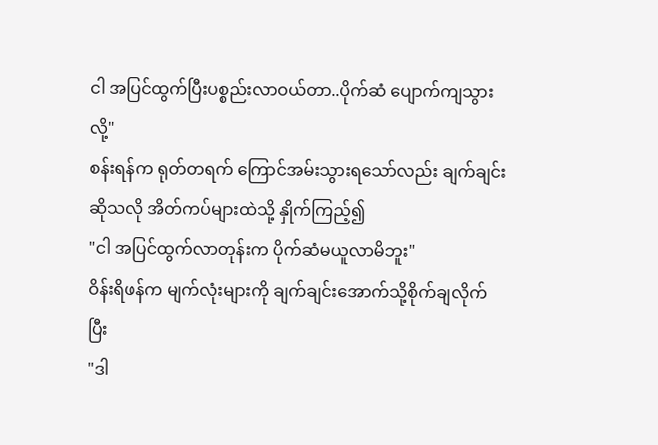ငါ အပြင်ထွက်ပြီးပစ္စည်းလာဝယ်တာ..ပိုက်ဆံ ပျောက်ကျသွားလို့"
စန်းရန်က ရုတ်တရက် ကြောင်အမ်းသွားရသော်လည်း ချက်ချင်းဆိုသလို အိတ်ကပ်များထဲသို့ နှိုက်ကြည့်၍
"ငါ အပြင်ထွက်လာတုန်းက ပိုက်ဆံမယူလာမိဘူး"
ဝိန်းရိဖန်က မျက်လုံးများကို ချက်ချင်းအောက်သို့စိုက်ချလိုက်ပြီး
"ဒါ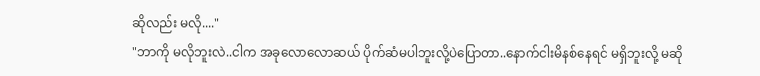ဆိုလည်း မလို...."
"ဘာကို မလိုဘူးလဲ..ငါက အခုလောလောဆယ် ပိုက်ဆံမပါဘူးလို့ပဲပြောတာ..နောက်ငါးမိနစ်နေရင် မရှိဘူးလို့ မဆို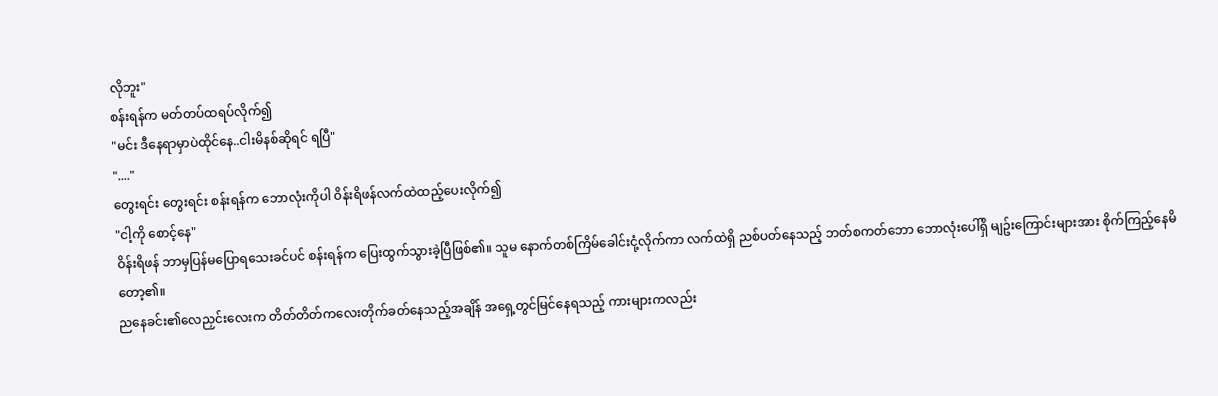လိုဘူး"
စန်းရန်က မတ်တပ်ထရပ်လိုက်၍
"မင်း ဒီနေရာမှာပဲထိုင်နေ..ငါးမိနစ်ဆိုရင် ရပြီ"
"...."
တွေးရင်း တွေးရင်း စန်းရန်က ဘောလုံးကိုပါ ဝိန်းရိဖန်လက်ထဲထည့်ပေးလိုက်၍
"ငါ့ကို စောင့်နေ"
ဝိန်းရိဖန် ဘာမှပြန်မပြောရသေးခင်ပင် စန်းရန်က ပြေးထွက်သွားခဲ့ပြီဖြစ်၏။ သူမ နောက်တစ်ကြိမ်ခေါင်းငုံ့လိုက်ကာ လက်ထဲရှိ ညစ်ပတ်နေသည့် ဘတ်စကတ်ဘော ဘောလုံးပေါ်ရှိ မျဥ်းကြောင်းများအား စိုက်ကြည့်နေမိတော့၏။
ညနေခင်း၏လေညှင်းလေးက တိတ်တိတ်ကလေးတိုက်ခတ်နေသည့်အချိန် အရှေ့တွင်မြင်နေရသည့် ကားများကလည်း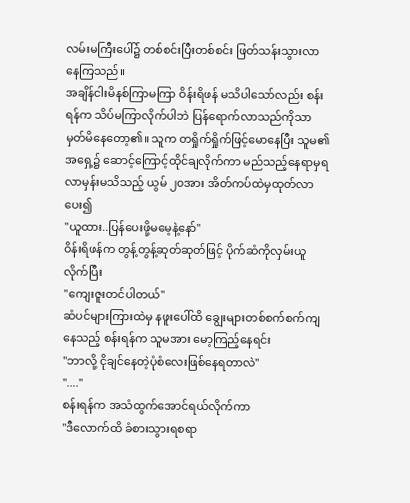လမ်းမကြီးပေါ်၌ တစ်စင်းပြီးတစ်စင်း ဖြတ်သန်းသွားလာနေကြသည်။
အချိန်ငါးမိနစ်ကြာမကြာ ဝိန်းရိဖန် မသိပါသော်လည်း စန်းရန်က သိပ်မကြာလိုက်ပါဘဲ ပြန်ရောက်လာသည်ကိုသာ မှတ်မိနေတော့၏။ သူက တရှိုက်ရှိုက်ဖြင့်မောနေပြီး သူမ၏အရှေ့၌ ဆောင့်ကြောင့်ထိုင်ချလိုက်ကာ မည်သည့်နေရာမှရလာမှန်းမသိသည့် ယွမ် ၂၀အား အိတ်ကပ်ထဲမှထုတ်လာပေး၍
"ယူထား..ပြန်ပေးဖို့မမေ့နဲ့နော်"
ဝိန်းရိဖန်က တွန့်တွန့်ဆုတ်ဆုတ်ဖြင့် ပိုက်ဆံကိုလှမ်းယူလိုက်ပြီး
"ကျေးဇူးတင်ပါတယ်"
ဆံပင်များကြားထဲမှ နဖူးပေါ်ထိ ချွေးများတစ်စက်စက်ကျနေသည့် စန်းရန်က သူမအား မော့ကြည့်နေရင်း
"ဘာလို့ ငိုချင်နေတဲ့ပုံစံလေးဖြစ်နေရတာလဲ"
"...."
စန်းရန်က အသံထွက်အောင်ရယ်လိုက်ကာ
"ဒီလောက်ထိ ခံစားသွားရစရာ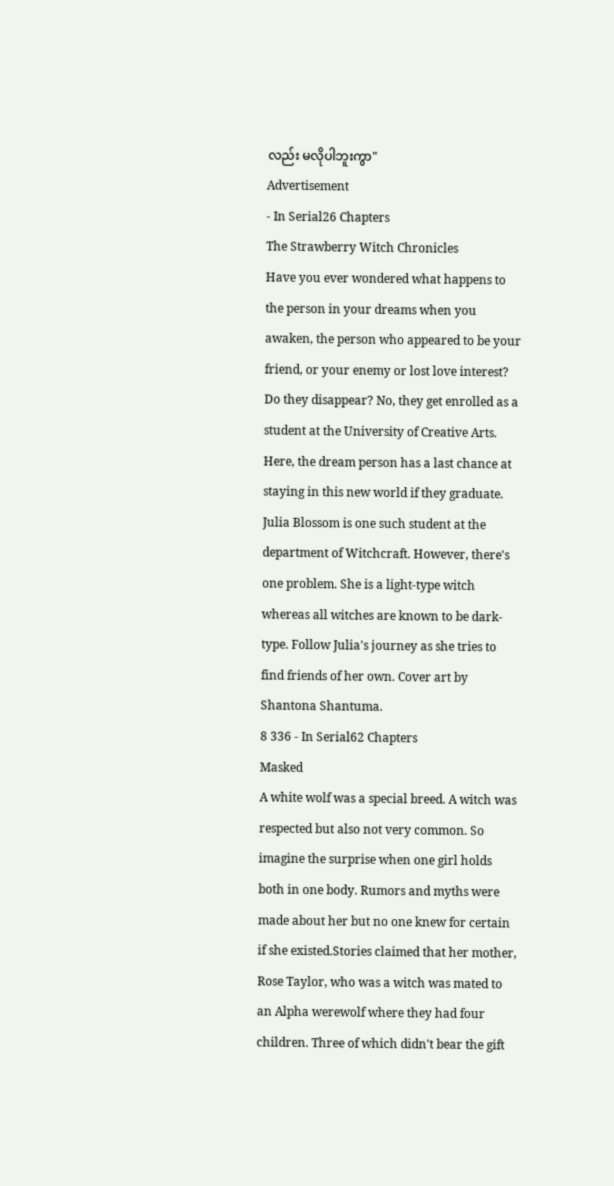လည်း မလိုပါဘူးကွာ"
Advertisement
- In Serial26 Chapters
The Strawberry Witch Chronicles
Have you ever wondered what happens to the person in your dreams when you awaken, the person who appeared to be your friend, or your enemy or lost love interest? Do they disappear? No, they get enrolled as a student at the University of Creative Arts. Here, the dream person has a last chance at staying in this new world if they graduate. Julia Blossom is one such student at the department of Witchcraft. However, there's one problem. She is a light-type witch whereas all witches are known to be dark-type. Follow Julia's journey as she tries to find friends of her own. Cover art by Shantona Shantuma.
8 336 - In Serial62 Chapters
Masked
A white wolf was a special breed. A witch was respected but also not very common. So imagine the surprise when one girl holds both in one body. Rumors and myths were made about her but no one knew for certain if she existed.Stories claimed that her mother, Rose Taylor, who was a witch was mated to an Alpha werewolf where they had four children. Three of which didn't bear the gift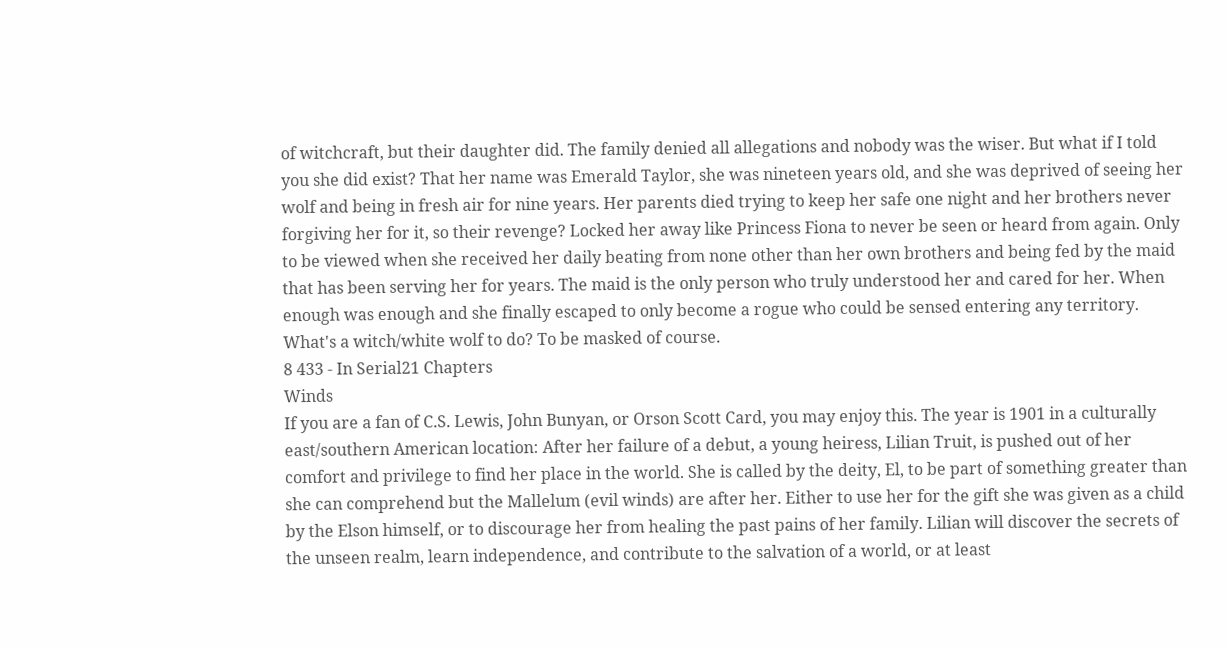of witchcraft, but their daughter did. The family denied all allegations and nobody was the wiser. But what if I told you she did exist? That her name was Emerald Taylor, she was nineteen years old, and she was deprived of seeing her wolf and being in fresh air for nine years. Her parents died trying to keep her safe one night and her brothers never forgiving her for it, so their revenge? Locked her away like Princess Fiona to never be seen or heard from again. Only to be viewed when she received her daily beating from none other than her own brothers and being fed by the maid that has been serving her for years. The maid is the only person who truly understood her and cared for her. When enough was enough and she finally escaped to only become a rogue who could be sensed entering any territory. What's a witch/white wolf to do? To be masked of course.
8 433 - In Serial21 Chapters
Winds
If you are a fan of C.S. Lewis, John Bunyan, or Orson Scott Card, you may enjoy this. The year is 1901 in a culturally east/southern American location: After her failure of a debut, a young heiress, Lilian Truit, is pushed out of her comfort and privilege to find her place in the world. She is called by the deity, El, to be part of something greater than she can comprehend but the Mallelum (evil winds) are after her. Either to use her for the gift she was given as a child by the Elson himself, or to discourage her from healing the past pains of her family. Lilian will discover the secrets of the unseen realm, learn independence, and contribute to the salvation of a world, or at least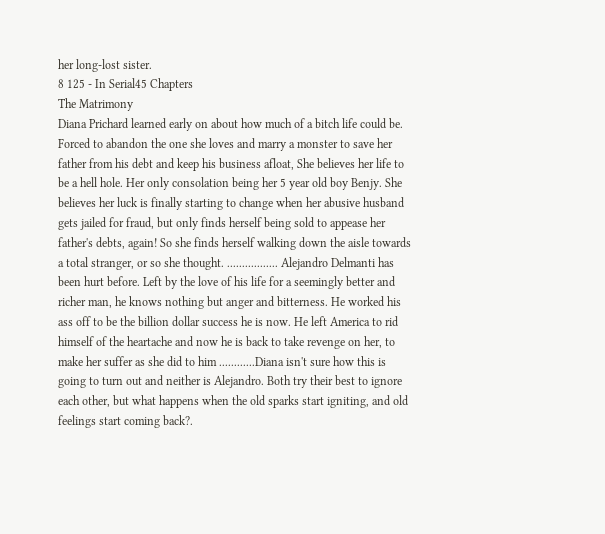her long-lost sister.
8 125 - In Serial45 Chapters
The Matrimony
Diana Prichard learned early on about how much of a bitch life could be. Forced to abandon the one she loves and marry a monster to save her father from his debt and keep his business afloat, She believes her life to be a hell hole. Her only consolation being her 5 year old boy Benjy. She believes her luck is finally starting to change when her abusive husband gets jailed for fraud, but only finds herself being sold to appease her father's debts, again! So she finds herself walking down the aisle towards a total stranger, or so she thought. ................. Alejandro Delmanti has been hurt before. Left by the love of his life for a seemingly better and richer man, he knows nothing but anger and bitterness. He worked his ass off to be the billion dollar success he is now. He left America to rid himself of the heartache and now he is back to take revenge on her, to make her suffer as she did to him ............Diana isn't sure how this is going to turn out and neither is Alejandro. Both try their best to ignore each other, but what happens when the old sparks start igniting, and old feelings start coming back?.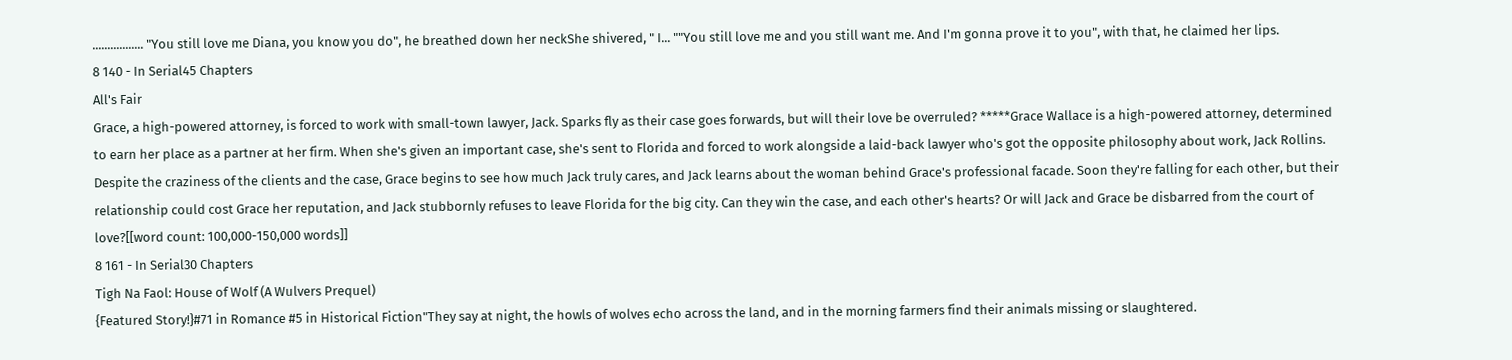................. "You still love me Diana, you know you do", he breathed down her neckShe shivered, " I... ""You still love me and you still want me. And I'm gonna prove it to you", with that, he claimed her lips.
8 140 - In Serial45 Chapters
All's Fair
Grace, a high-powered attorney, is forced to work with small-town lawyer, Jack. Sparks fly as their case goes forwards, but will their love be overruled? *****Grace Wallace is a high-powered attorney, determined to earn her place as a partner at her firm. When she's given an important case, she's sent to Florida and forced to work alongside a laid-back lawyer who's got the opposite philosophy about work, Jack Rollins. Despite the craziness of the clients and the case, Grace begins to see how much Jack truly cares, and Jack learns about the woman behind Grace's professional facade. Soon they're falling for each other, but their relationship could cost Grace her reputation, and Jack stubbornly refuses to leave Florida for the big city. Can they win the case, and each other's hearts? Or will Jack and Grace be disbarred from the court of love?[[word count: 100,000-150,000 words]]
8 161 - In Serial30 Chapters
Tigh Na Faol: House of Wolf (A Wulvers Prequel)
{Featured Story!}#71 in Romance #5 in Historical Fiction"They say at night, the howls of wolves echo across the land, and in the morning farmers find their animals missing or slaughtered.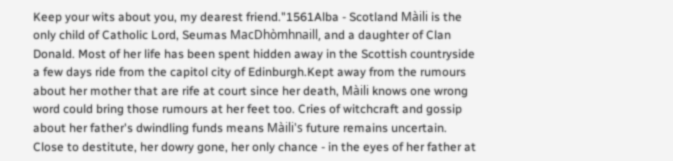Keep your wits about you, my dearest friend."1561Alba - Scotland Màili is the only child of Catholic Lord, Seumas MacDhòmhnaill, and a daughter of Clan Donald. Most of her life has been spent hidden away in the Scottish countryside a few days ride from the capitol city of Edinburgh.Kept away from the rumours about her mother that are rife at court since her death, Màili knows one wrong word could bring those rumours at her feet too. Cries of witchcraft and gossip about her father's dwindling funds means Màili's future remains uncertain. Close to destitute, her dowry gone, her only chance - in the eyes of her father at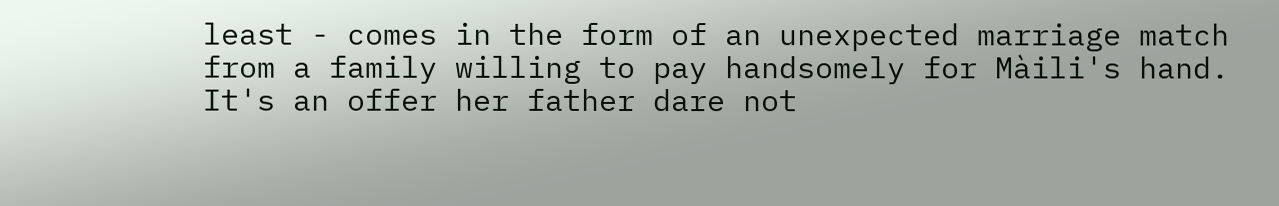least - comes in the form of an unexpected marriage match from a family willing to pay handsomely for Màili's hand. It's an offer her father dare not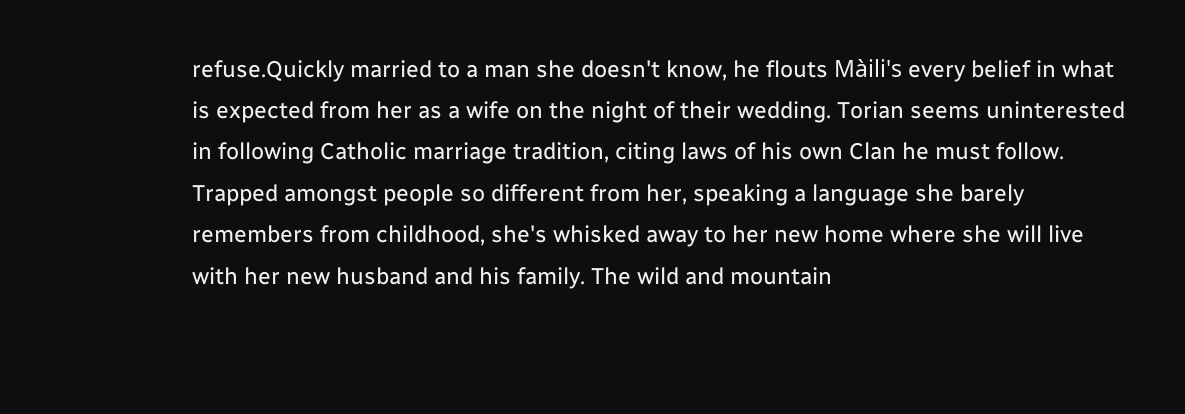refuse.Quickly married to a man she doesn't know, he flouts Màili's every belief in what is expected from her as a wife on the night of their wedding. Torian seems uninterested in following Catholic marriage tradition, citing laws of his own Clan he must follow. Trapped amongst people so different from her, speaking a language she barely remembers from childhood, she's whisked away to her new home where she will live with her new husband and his family. The wild and mountain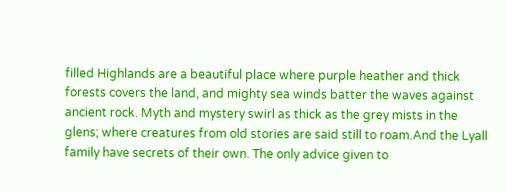filled Highlands are a beautiful place where purple heather and thick forests covers the land, and mighty sea winds batter the waves against ancient rock. Myth and mystery swirl as thick as the grey mists in the glens; where creatures from old stories are said still to roam.And the Lyall family have secrets of their own. The only advice given to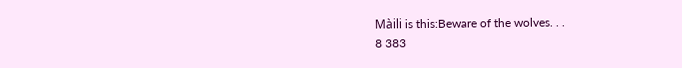Màili is this:Beware of the wolves. . .
8 383